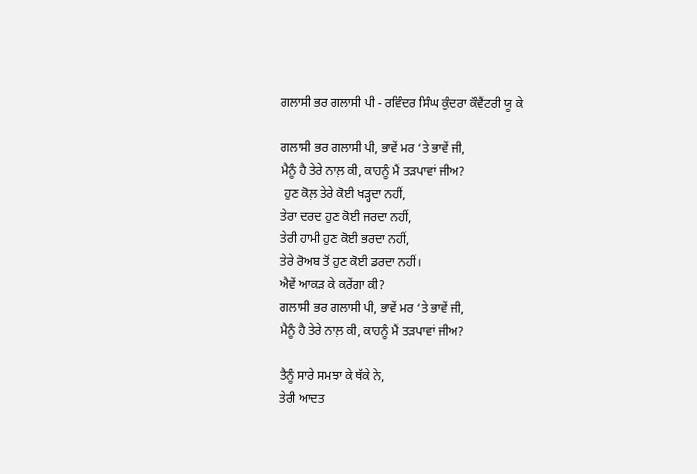ਗਲਾਸੀ ਭਰ ਗਲਾਸੀ ਪੀ - ਰਵਿੰਦਰ ਸਿੰਘ ਕੁੰਦਰਾ ਕੌਵੈਂਟਰੀ ਯੂ ਕੇ

ਗਲਾਸੀ ਭਰ ਗਲਾਸੀ ਪੀ, ਭਾਵੇਂ ਮਰ ‘ਤੇ ਭਾਵੇਂ ਜੀ,
ਮੈਨੂੰ ਹੈ ਤੇਰੇ ਨਾਲ਼ ਕੀ, ਕਾਹਨੂੰ ਮੈਂ ਤੜਪਾਵਾਂ ਜੀਅ?
 ਹੁਣ ਕੋਲ਼ ਤੇਰੇ ਕੋਈ ਖੜ੍ਹਦਾ ਨਹੀਂ,
ਤੇਰਾ ਦਰਦ ਹੁਣ ਕੋਈ ਜਰਦਾ ਨਹੀਂ,
ਤੇਰੀ ਹਾਮੀ ਹੁਣ ਕੋਈ ਭਰਦਾ ਨਹੀਂ,
ਤੇਰੇ ਰੋਅਬ ਤੋਂ ਹੁਣ ਕੋਈ ਡਰਦਾ ਨਹੀਂ।
ਐਵੇਂ ਆਕੜ ਕੇ ਕਰੇਂਗਾ ਕੀ?
ਗਲਾਸੀ ਭਰ ਗਲਾਸੀ ਪੀ, ਭਾਵੇਂ ਮਰ ‘ਤੇ ਭਾਵੇਂ ਜੀ,
ਮੈਨੂੰ ਹੈ ਤੇਰੇ ਨਾਲ਼ ਕੀ, ਕਾਹਨੂੰ ਮੈਂ ਤੜਪਾਵਾਂ ਜੀਅ?

ਤੈਨੂੰ ਸਾਰੇ ਸਮਝਾ ਕੇ ਥੱਕੇ ਨੇ,
ਤੇਰੀ ਆਦਤ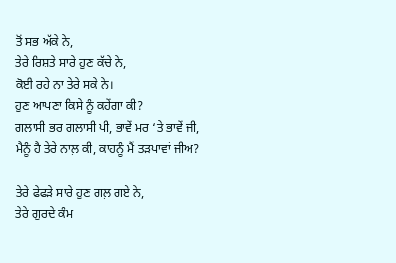ਤੋਂ ਸਭ ਅੱਕੇ ਨੇ,
ਤੇਰੇ ਰਿਸ਼ਤੇ ਸਾਰੇ ਹੁਣ ਕੱਚੇ ਨੇ,
ਕੋਈ ਰਹੇ ਨਾ ਤੇਰੇ ਸਕੇ ਨੇ।
ਹੁਣ ਆਪਣਾ ਕਿਸੇ ਨੂੰ ਕਹੇਂਗਾ ਕੀ?
ਗਲਾਸੀ ਭਰ ਗਲਾਸੀ ਪੀ, ਭਾਵੇਂ ਮਰ ‘ਤੇ ਭਾਵੇਂ ਜੀ,
ਮੈਨੂੰ ਹੈ ਤੇਰੇ ਨਾਲ਼ ਕੀ, ਕਾਹਨੂੰ ਮੈਂ ਤੜਪਾਵਾਂ ਜੀਅ?

ਤੇਰੇ ਫੇਫੜੇ ਸਾਰੇ ਹੁਣ ਗਲ਼ ਗਏ ਨੇ,
ਤੇਰੇ ਗੁਰਦੇ ਕੰਮ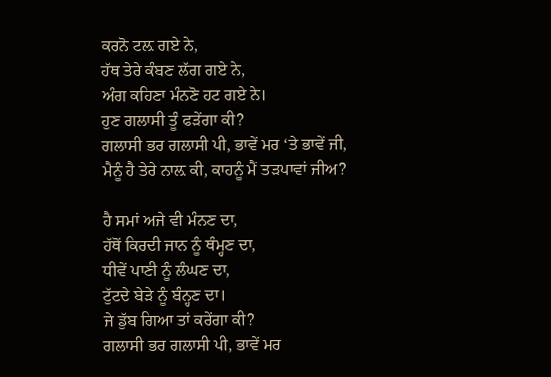ਕਰਨੋ ਟਲ਼ ਗਏ ਨੇ,
ਹੱਥ ਤੇਰੇ ਕੰਬਣ ਲੱਗ ਗਏ ਨੇ,
ਅੰਗ ਕਹਿਣਾ ਮੰਨਣੋ ਹਟ ਗਏ ਨੇ।
ਹੁਣ ਗਲਾਸੀ ਤੂੰ ਫੜੇਂਗਾ ਕੀ?
ਗਲਾਸੀ ਭਰ ਗਲਾਸੀ ਪੀ, ਭਾਵੇਂ ਮਰ ‘ਤੇ ਭਾਵੇਂ ਜੀ,
ਮੈਨੂੰ ਹੈ ਤੇਰੇ ਨਾਲ਼ ਕੀ, ਕਾਹਨੂੰ ਮੈਂ ਤੜਪਾਵਾਂ ਜੀਅ?

ਹੈ ਸਮਾਂ ਅਜੇ ਵੀ ਮੰਨਣ ਦਾ,
ਹੱਥੋਂ ਕਿਰਦੀ ਜਾਨ ਨੂੰ ਥੰਮ੍ਹਣ ਦਾ,
ਧੀਵੇਂ ਪਾਣੀ ਨੂੰ ਲੰਘਣ ਦਾ,
ਟੁੱਟਦੇ ਬੇੜੇ ਨੂੰ ਬੰਨ੍ਹਣ ਦਾ।
ਜੇ ਡੁੱਬ ਗਿਆ ਤਾਂ ਕਰੇਂਗਾ ਕੀ?
ਗਲਾਸੀ ਭਰ ਗਲਾਸੀ ਪੀ, ਭਾਵੇਂ ਮਰ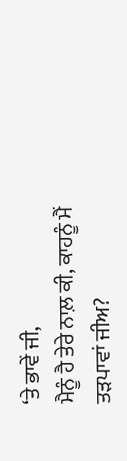‘ਤੇ ਭਾਵੇਂ ਜੀ,
ਮੈਨੂੰ ਹੈ ਤੇਰੇ ਨਾਲ਼ ਕੀ, ਕਾਹਨੂੰ ਮੈਂ ਤੜਪਾਵਾਂ ਜੀਅ?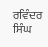ਰਵਿੰਦਰ ਸਿੰਘ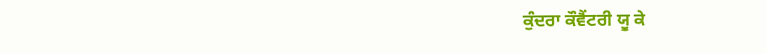ਕੁੰਦਰਾ ਕੌਵੈਂਟਰੀ ਯੂ ਕੇ